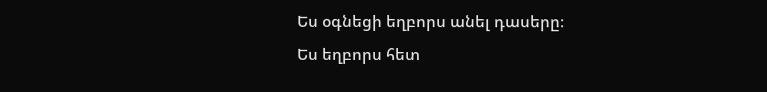Ես օգնեցի եղբորս անել դասերը։
Ես եղբորս հետ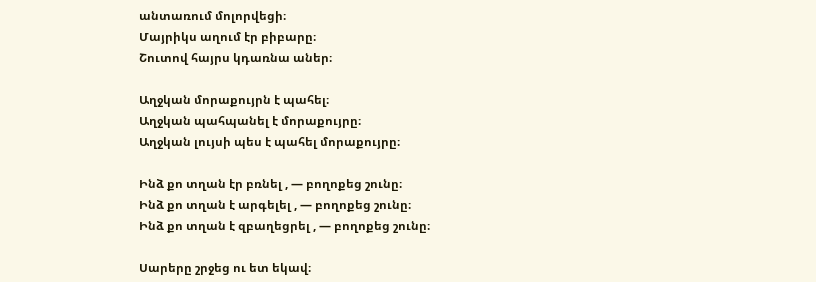անտառում մոլորվեցի։
Մայրիկս աղում էր բիբարը։
Շուտով հայրս կդառնա աներ։

Աղջկան մորաքույրն է պահել։
Աղջկան պահպանել է մորաքույրը։
Աղջկան լույսի պես է պահել մորաքույրը։

Ինձ քո տղան էր բռնել , — բողոքեց շունը։
Ինձ քո տղան է արգելել , — բողոքեց շունը։
Ինձ քո տղան է զբաղեցրել , — բողոքեց շունը։

Սարերը շրջեց ու ետ եկավ։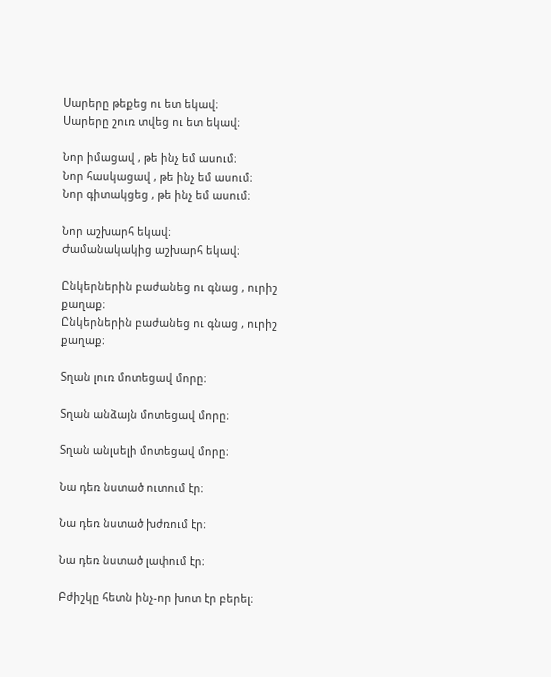Սարերը թեքեց ու ետ եկավ։
Սարերը շուռ տվեց ու ետ եկավ։

Նոր իմացավ , թե ինչ եմ ասում։
Նոր հասկացավ , թե ինչ եմ ասում։
Նոր գիտակցեց , թե ինչ եմ ասում։

Նոր աշխարհ եկավ։
Ժամանակակից աշխարհ եկավ։

Ընկերներին բաժանեց ու գնաց , ուրիշ քաղաք։
Ընկերներին բաժանեց ու գնաց , ուրիշ քաղաք։

Տղան լուռ մոտեցավ մորը։

Տղան անձայն մոտեցավ մորը։

Տղան անլսելի մոտեցավ մորը։

Նա դեռ նստած ուտում էր։

Նա դեռ նստած խժռում էր։

Նա դեռ նստած լափում էր։

Բժիշկը հետն ինչ-որ խոտ էր բերել։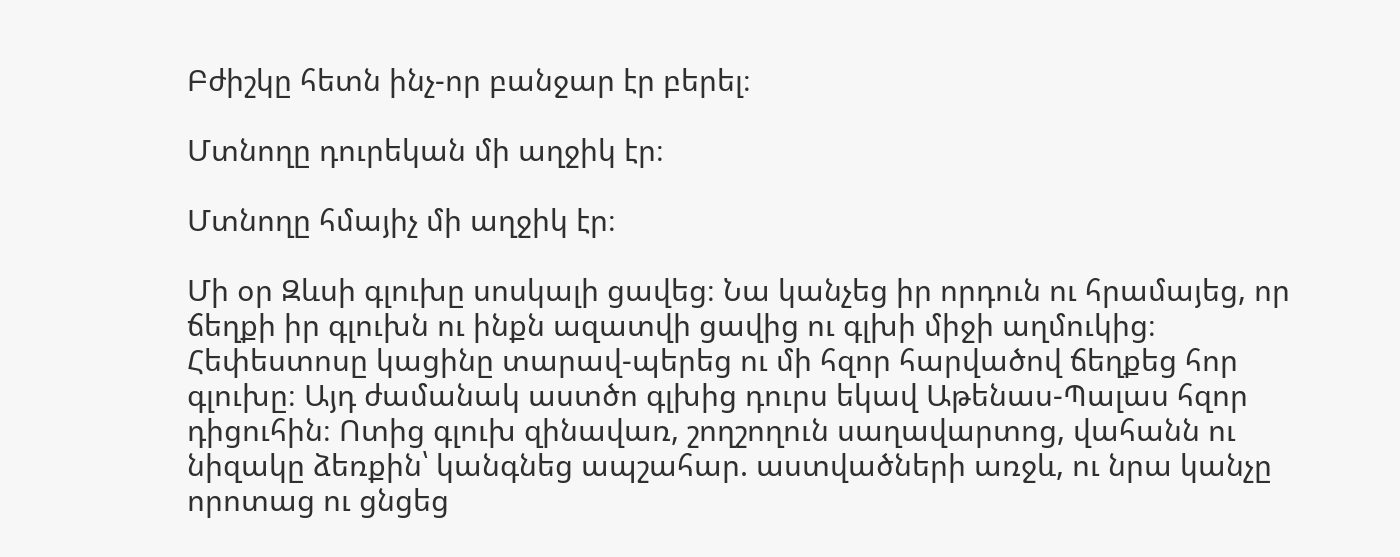Բժիշկը հետն ինչ-որ բանջար էր բերել։

Մտնողը դուրեկան մի աղջիկ էր։

Մտնողը հմայիչ մի աղջիկ էր։

Մի օր Զևսի գլուխը սոսկալի ցավեց։ Նա կանչեց իր որդուն ու հրամայեց, որ ճեղքի իր գլուխն ու ինքն ազատվի ցավից ու գլխի միջի աղմուկից։ Հեփեստոսը կացինը տարավ-պերեց ու մի հզոր հարվածով ճեղքեց հոր գլուխը։ Այդ ժամանակ աստծո գլխից դուրս եկավ Աթենաս-Պալաս հզոր դիցուհին։ Ոտից գլուխ զինավառ, շողշողուն սաղավարտոց, վահանն ու նիզակը ձեռքին՝ կանգնեց ապշահար. աստվածների առջև, ու նրա կանչը որոտաց ու ցնցեց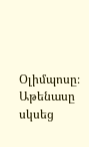Օլիմպոսը։ Աթենասը սկսեց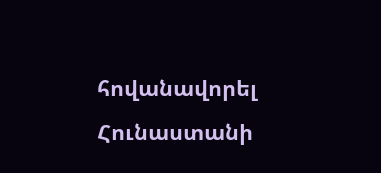հովանավորել Հունաստանի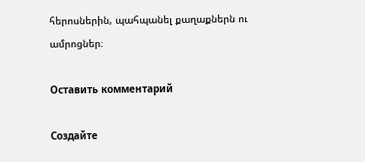հերոսներին, պահպանել քաղաքներն ու ամրոցներ։

Оставить комментарий

Создайте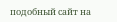подобный сайт на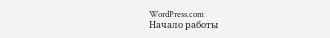WordPress.com
Начало работы